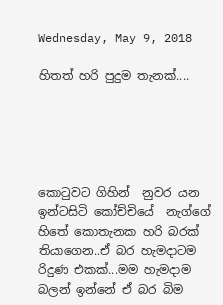Wednesday, May 9, 2018

හිතත් හරි පුදුම තැනක්....





කොටුවට ගිහින්  නුවර යන ඉන්ටසිටි කෝච්චියේ  නැග්ගේ හිතේ කොතැනක හරි බරක් තියාගෙන..ඒ බර හැමදාටම රිදුණ එකක්...මම හැමදාම බලන් ඉන්නේ ඒ බර බිම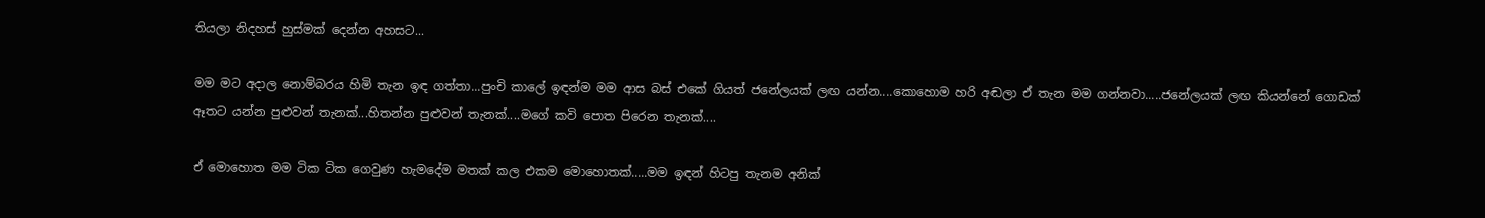තියලා නිදහස් හුස්මක් දෙන්න අහසට...

මම මට අදාල නොම්බරය හිමි තැන ඉඳ ගත්තා...පුංචි කාලේ ඉඳන්ම මම ආස බස් එකේ ගියත් ජනේලයක් ලඟ යන්න....කොහොම හරි අඬලා ඒ තැන මම ගන්නවා.....ජනේලයක් ලඟ කියන්නේ ගොඩක් ඈතට යන්න පුළුවන් තැනක්...හිතන්න පුළුවන් තැනක්....මගේ කවි පොත පිරෙන තැනක්....

ඒ මොහොත මම ටික ටික ගෙවුණ හැමදේම මතක් කල එකම මොහොතක්.....මම ඉඳන් හිටපු තැනම අනික්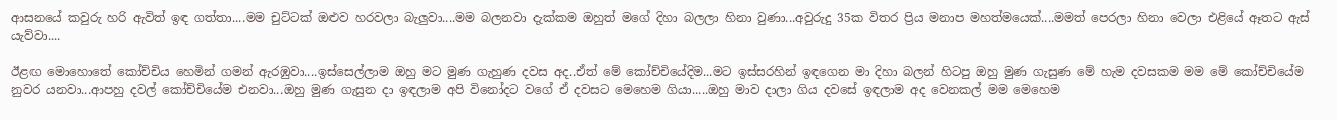ආසනයේ කවුරු හරි ඇවිත් ඉඳ ගත්තා....මම චුට්ටක් ඔළුව හරවලා බැලුවා....මම බලනවා දැක්කම ඔහුත් මගේ දිහා බලලා හිනා වුණා...අවුරුදු 35ක විතර ප්‍රිය මනාප මහත්මයෙක්....මමත් පෙරලා හිනා වෙලා එළියේ ඈතට ඇස් යැව්වා....

ඊළඟ මොහොතේ කෝච්චිය හෙමින් ගමන් ඇරඹුවා....ඉස්සෙල්ලාම ඔහු මට මුණ ගැහුණ දවස අද..ඒත් මේ කෝච්චියේදිම...මට ඉස්සරහින් ඉඳගෙන මා දිහා බලන් හිටපු ඔහු මුණ ගැසුණ මේ හැම දවසකම මම මේ කෝච්චියේම නුවර යනවා...ආපහු දවල් කෝච්චියේම එනවා...ඔහු මුණ ගැසුන දා ඉඳලාම අපි විනෝදට වගේ ඒ දවසට මෙහෙම ගියා.....ඔහු මාව දාලා ගිය දවසේ ඉඳලාම අද වෙනකල් මම මෙහෙම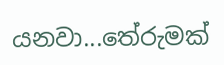යනවා...තේරුමක්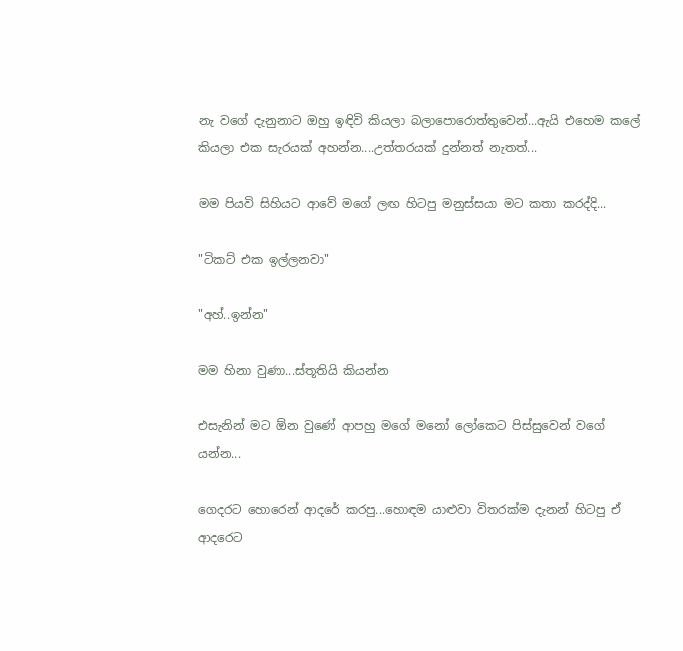නැ වගේ දැනුනාට ඔහු ඉඳිවි කියලා බලාපොරොත්තුවෙන්...ඇයි එහෙම කලේ කියලා එක සැරයක් අහන්න....උත්තරයක් දුන්නත් නැතත්...

මම පියවි සිහියට ආවේ මගේ ලඟ හිටපු මනුස්සයා මට කතා කරද්දි...

"ටිකට් එක ඉල්ලනවා"

"අහ්..ඉන්න"

මම හිනා වුණා...ස්තූතියි කියන්න

එසැනින් මට ඕන වුණේ ආපහු මගේ මනෝ ලෝකෙට පිස්සුවෙන් වගේ යන්න...

ගෙදරට හොරෙන් ආදරේ කරපු...හොඳම යාළුවා විතරක්ම දැනන් හිටපු ඒ ආදරෙට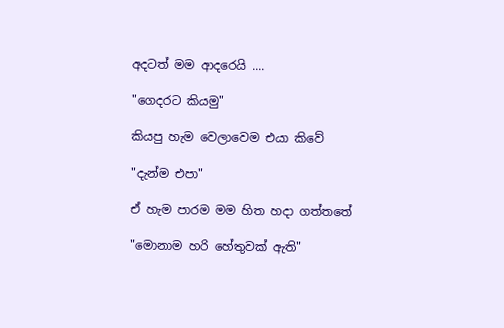අදටත් මම ආදරෙයි ....

"ගෙදරට කියමු"

කියපු හැම වෙලාවෙම එයා කිවේ

"දැන්ම එපා"

ඒ හැම පාරම මම හිත හදා ගත්තතේ

"මොනාම හරි හේතුවක් ඇති"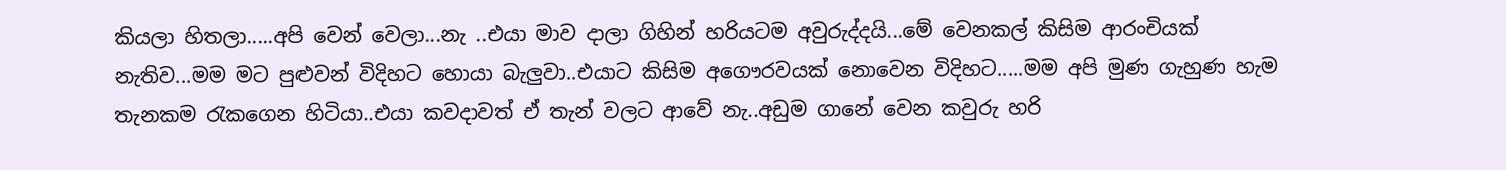කියලා හිතලා.....අපි වෙන් වෙලා...නැ ..එයා මාව දාලා ගිහින් හරියටම අවුරුද්දයි...මේ වෙනකල් කිසිම ආරංචියක් නැතිව...මම මට පුළුවන් විදිහට හොයා බැලුවා..එයාට කිසිම අගෞරවයක් නොවෙන විදිහට.....මම අපි මුණ ගැහුණ හැම තැනකම රැකගෙන හිටියා..එයා කවදාවත් ඒ තැන් වලට ආවේ නැ..අඩුම ගානේ වෙන කවුරු හරි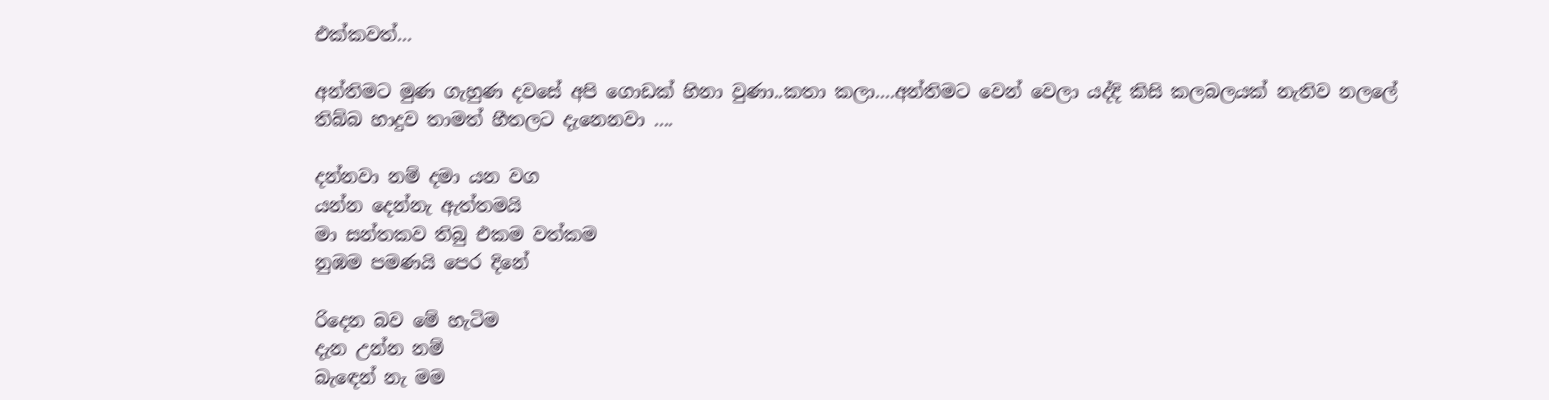එක්කවත්...

අන්තිමට මුණ ගැහුණ දවසේ අපි ගොඩක් හිනා වුණා..කතා කලා....අන්තිමට වෙන් වෙලා යද්දි කිසි කලබලයක් නැතිව නලලේ තිබ්බ හාදුව තාමත් හීතලට දැනෙනවා ....

දන්නවා නම් දමා යන වග
යන්න දෙන්නැ ඇත්තමයි
මා සන්තකව තිබු එකම වත්කම
නුඹම පමණයි පෙර දිනේ

රිදෙන බව මේ හැටිම
දැන උන්න නම්
බැඳෙන් නැ මම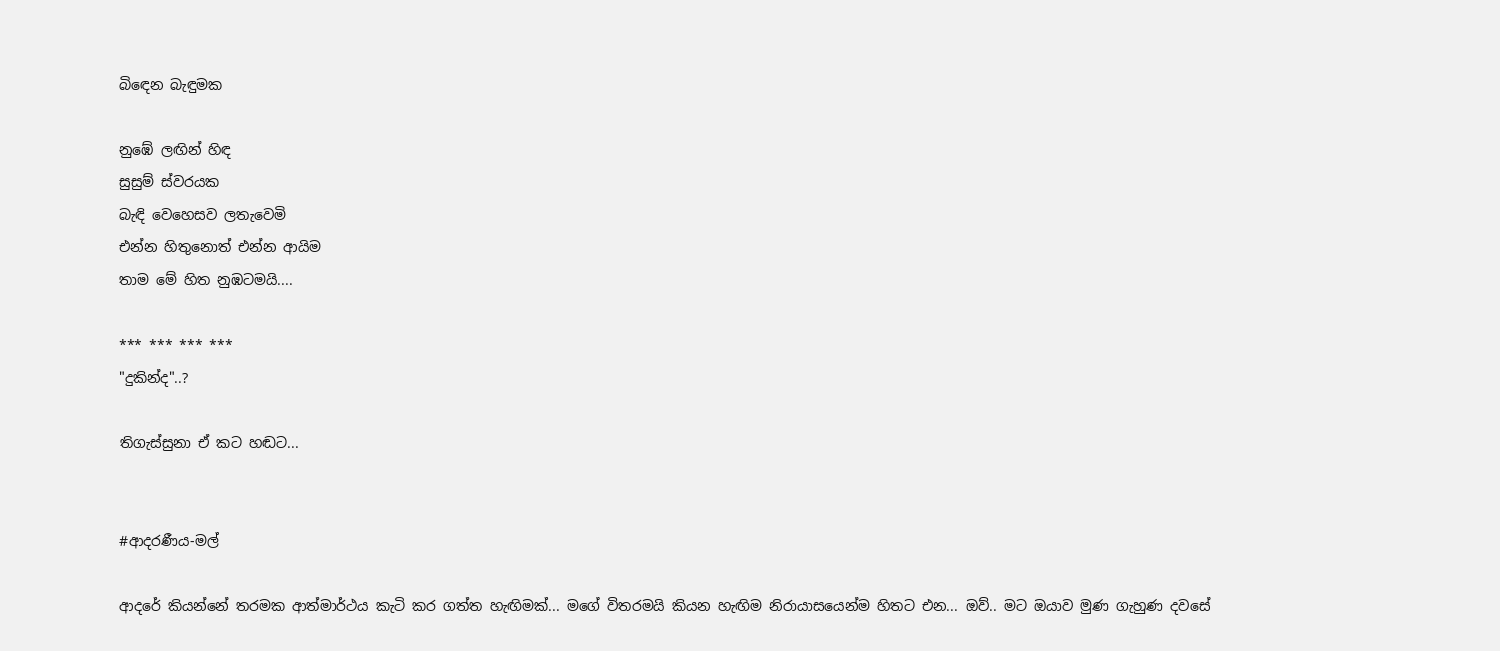බිඳෙන බැඳුමක

නුඹේ ලඟින් හිඳ
සුසුම් ස්වරයක
බැඳි වෙහෙසව ලතැවෙමි
එන්න හිතුනොත් එන්න ආයිම
තාම මේ හිත නුඹටමයි....

*** *** *** ***
"දුකින්ද"..?

තිගැස්සුනා ඒ කට හඬට...


#ආදරණීය-මල්

ආදරේ කියන්නේ තරමක ආත්මාර්ථය කැටි කර ගත්ත හැඟිමක්... මගේ විතරමයි කියන හැඟිම නිරායාසයෙන්ම හිතට එන... ඔව්.. මට ඔයාව මුණ ගැහුණ දවසේ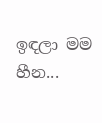ඉඳලා මම හීන...